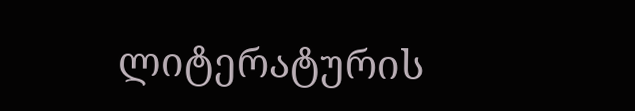ლიტერატურის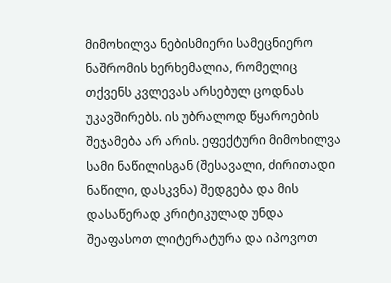მიმოხილვა ნებისმიერი სამეცნიერო ნაშრომის ხერხემალია, რომელიც თქვენს კვლევას არსებულ ცოდნას უკავშირებს. ის უბრალოდ წყაროების შეჯამება არ არის. ეფექტური მიმოხილვა სამი ნაწილისგან (შესავალი, ძირითადი ნაწილი, დასკვნა) შედგება და მის დასაწერად კრიტიკულად უნდა შეაფასოთ ლიტერატურა და იპოვოთ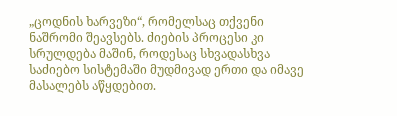„ცოდნის ხარვეზი“, რომელსაც თქვენი ნაშრომი შეავსებს. ძიების პროცესი კი სრულდება მაშინ, როდესაც სხვადასხვა საძიებო სისტემაში მუდმივად ერთი და იმავე მასალებს აწყდებით.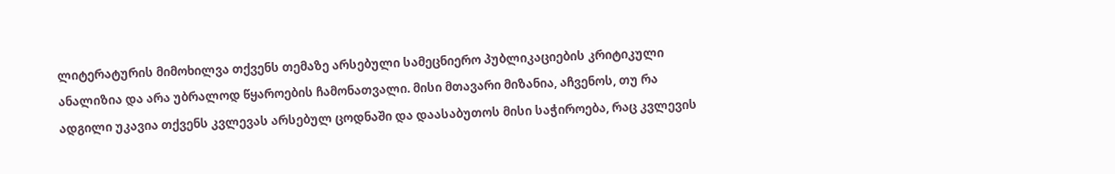ლიტერატურის მიმოხილვა თქვენს თემაზე არსებული სამეცნიერო პუბლიკაციების კრიტიკული ანალიზია და არა უბრალოდ წყაროების ჩამონათვალი. მისი მთავარი მიზანია, აჩვენოს, თუ რა ადგილი უკავია თქვენს კვლევას არსებულ ცოდნაში და დაასაბუთოს მისი საჭიროება, რაც კვლევის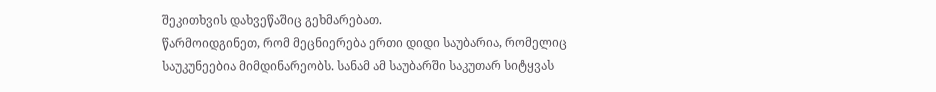შეკითხვის დახვეწაშიც გეხმარებათ.
წარმოიდგინეთ, რომ მეცნიერება ერთი დიდი საუბარია, რომელიც საუკუნეებია მიმდინარეობს. სანამ ამ საუბარში საკუთარ სიტყვას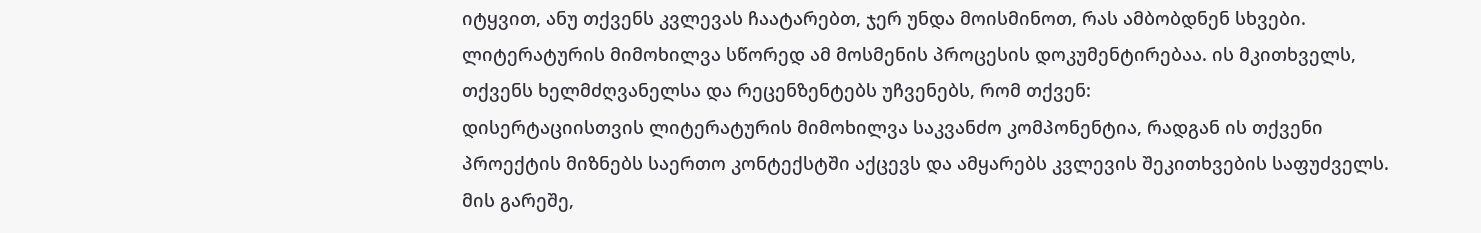იტყვით, ანუ თქვენს კვლევას ჩაატარებთ, ჯერ უნდა მოისმინოთ, რას ამბობდნენ სხვები. ლიტერატურის მიმოხილვა სწორედ ამ მოსმენის პროცესის დოკუმენტირებაა. ის მკითხველს, თქვენს ხელმძღვანელსა და რეცენზენტებს უჩვენებს, რომ თქვენ:
დისერტაციისთვის ლიტერატურის მიმოხილვა საკვანძო კომპონენტია, რადგან ის თქვენი პროექტის მიზნებს საერთო კონტექსტში აქცევს და ამყარებს კვლევის შეკითხვების საფუძველს. მის გარეშე,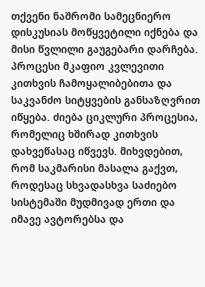თქვენი ნაშრომი სამეცნიერო დისკუსიას მოწყვეტილი იქნება და მისი წვლილი გაუგებარი დარჩება.
პროცესი მკაფიო კვლევითი კითხვის ჩამოყალიბებითა და საკვანძო სიტყვების განსაზღვრით იწყება. ძიება ციკლური პროცესია, რომელიც ხშირად კითხვის დახვეწასაც იწვევს. მიხვდებით, რომ საკმარისი მასალა გაქვთ, როდესაც სხვადასხვა საძიებო სისტემაში მუდმივად ერთი და იმავე ავტორებსა და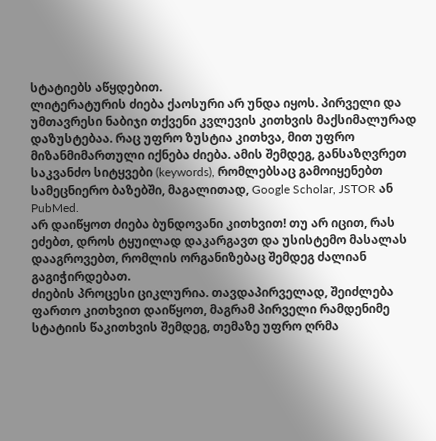სტატიებს აწყდებით.
ლიტერატურის ძიება ქაოსური არ უნდა იყოს. პირველი და უმთავრესი ნაბიჯი თქვენი კვლევის კითხვის მაქსიმალურად დაზუსტებაა. რაც უფრო ზუსტია კითხვა, მით უფრო მიზანმიმართული იქნება ძიება. ამის შემდეგ, განსაზღვრეთ საკვანძო სიტყვები (keywords), რომლებსაც გამოიყენებთ სამეცნიერო ბაზებში, მაგალითად, Google Scholar, JSTOR ან PubMed.
არ დაიწყოთ ძიება ბუნდოვანი კითხვით! თუ არ იცით, რას ეძებთ, დროს ტყუილად დაკარგავთ და უსისტემო მასალას დააგროვებთ, რომლის ორგანიზებაც შემდეგ ძალიან გაგიჭირდებათ.
ძიების პროცესი ციკლურია. თავდაპირველად, შეიძლება ფართო კითხვით დაიწყოთ, მაგრამ პირველი რამდენიმე სტატიის წაკითხვის შემდეგ, თემაზე უფრო ღრმა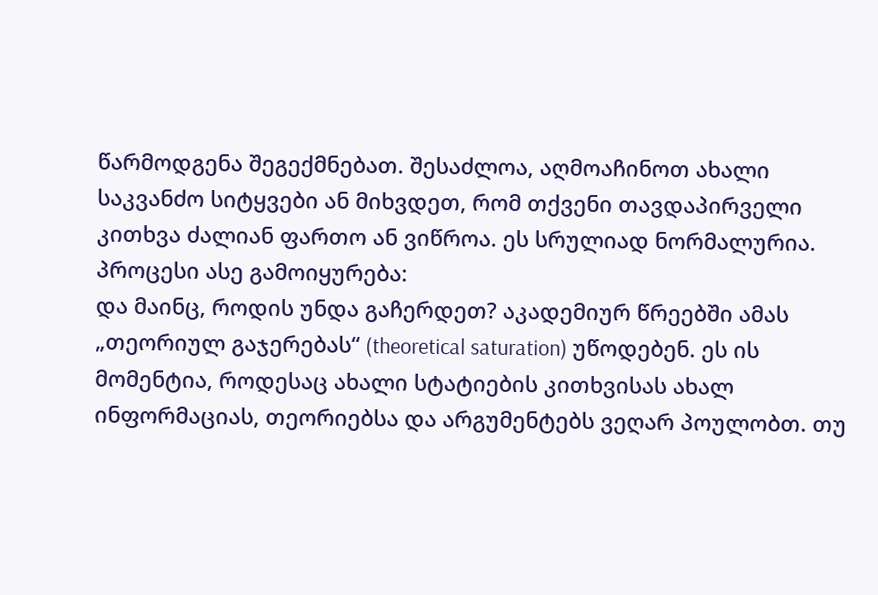წარმოდგენა შეგექმნებათ. შესაძლოა, აღმოაჩინოთ ახალი საკვანძო სიტყვები ან მიხვდეთ, რომ თქვენი თავდაპირველი კითხვა ძალიან ფართო ან ვიწროა. ეს სრულიად ნორმალურია. პროცესი ასე გამოიყურება:
და მაინც, როდის უნდა გაჩერდეთ? აკადემიურ წრეებში ამას „თეორიულ გაჯერებას“ (theoretical saturation) უწოდებენ. ეს ის მომენტია, როდესაც ახალი სტატიების კითხვისას ახალ ინფორმაციას, თეორიებსა და არგუმენტებს ვეღარ პოულობთ. თუ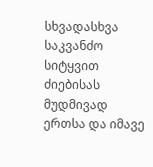სხვადასხვა საკვანძო სიტყვით ძიებისას მუდმივად ერთსა და იმავე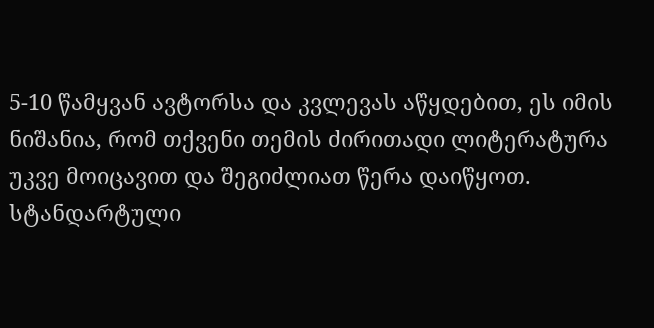5-10 წამყვან ავტორსა და კვლევას აწყდებით, ეს იმის ნიშანია, რომ თქვენი თემის ძირითადი ლიტერატურა უკვე მოიცავით და შეგიძლიათ წერა დაიწყოთ.
სტანდარტული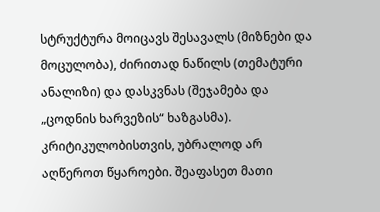სტრუქტურა მოიცავს შესავალს (მიზნები და მოცულობა), ძირითად ნაწილს (თემატური ანალიზი) და დასკვნას (შეჯამება და „ცოდნის ხარვეზის“ ხაზგასმა). კრიტიკულობისთვის, უბრალოდ არ აღწეროთ წყაროები. შეაფასეთ მათი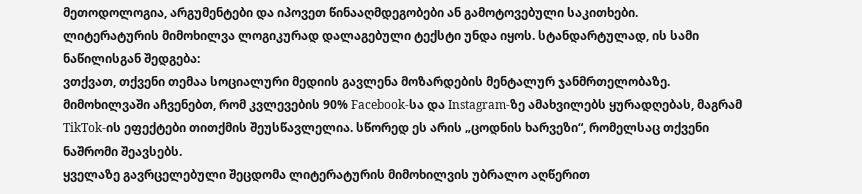მეთოდოლოგია, არგუმენტები და იპოვეთ წინააღმდეგობები ან გამოტოვებული საკითხები.
ლიტერატურის მიმოხილვა ლოგიკურად დალაგებული ტექსტი უნდა იყოს. სტანდარტულად, ის სამი ნაწილისგან შედგება:
ვთქვათ, თქვენი თემაა სოციალური მედიის გავლენა მოზარდების მენტალურ ჯანმრთელობაზე. მიმოხილვაში აჩვენებთ, რომ კვლევების 90% Facebook-სა და Instagram-ზე ამახვილებს ყურადღებას, მაგრამ TikTok-ის ეფექტები თითქმის შეუსწავლელია. სწორედ ეს არის „ცოდნის ხარვეზი“, რომელსაც თქვენი ნაშრომი შეავსებს.
ყველაზე გავრცელებული შეცდომა ლიტერატურის მიმოხილვის უბრალო აღწერით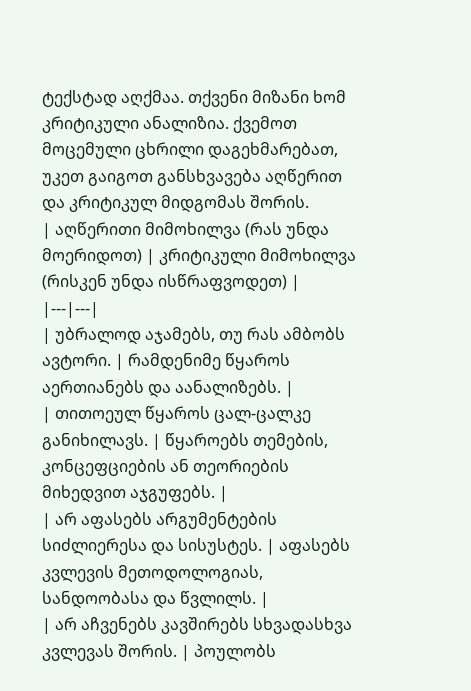ტექსტად აღქმაა. თქვენი მიზანი ხომ კრიტიკული ანალიზია. ქვემოთ მოცემული ცხრილი დაგეხმარებათ, უკეთ გაიგოთ განსხვავება აღწერით და კრიტიკულ მიდგომას შორის.
| აღწერითი მიმოხილვა (რას უნდა მოერიდოთ) | კრიტიკული მიმოხილვა (რისკენ უნდა ისწრაფვოდეთ) |
|---|---|
| უბრალოდ აჯამებს, თუ რას ამბობს ავტორი. | რამდენიმე წყაროს აერთიანებს და აანალიზებს. |
| თითოეულ წყაროს ცალ-ცალკე განიხილავს. | წყაროებს თემების, კონცეფციების ან თეორიების მიხედვით აჯგუფებს. |
| არ აფასებს არგუმენტების სიძლიერესა და სისუსტეს. | აფასებს კვლევის მეთოდოლოგიას, სანდოობასა და წვლილს. |
| არ აჩვენებს კავშირებს სხვადასხვა კვლევას შორის. | პოულობს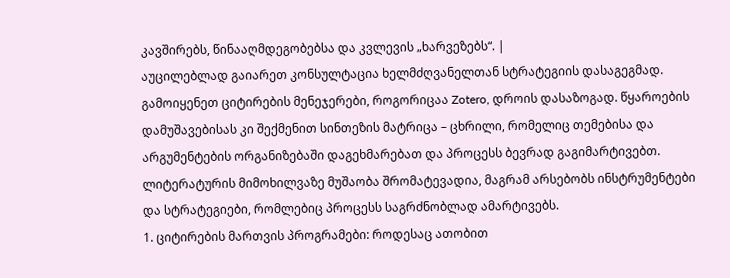კავშირებს, წინააღმდეგობებსა და კვლევის „ხარვეზებს“. |
აუცილებლად გაიარეთ კონსულტაცია ხელმძღვანელთან სტრატეგიის დასაგეგმად. გამოიყენეთ ციტირების მენეჯერები, როგორიცაა Zotero, დროის დასაზოგად. წყაროების დამუშავებისას კი შექმენით სინთეზის მატრიცა – ცხრილი, რომელიც თემებისა და არგუმენტების ორგანიზებაში დაგეხმარებათ და პროცესს ბევრად გაგიმარტივებთ.
ლიტერატურის მიმოხილვაზე მუშაობა შრომატევადია, მაგრამ არსებობს ინსტრუმენტები და სტრატეგიები, რომლებიც პროცესს საგრძნობლად ამარტივებს.
1. ციტირების მართვის პროგრამები: როდესაც ათობით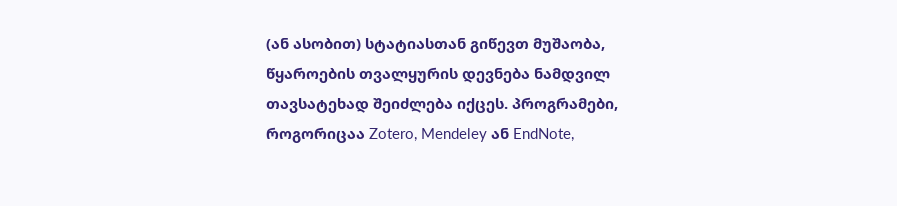(ან ასობით) სტატიასთან გიწევთ მუშაობა, წყაროების თვალყურის დევნება ნამდვილ თავსატეხად შეიძლება იქცეს. პროგრამები, როგორიცაა Zotero, Mendeley ან EndNote,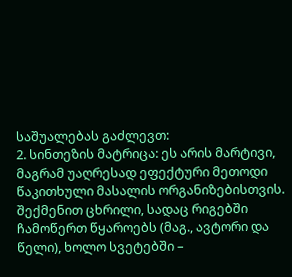საშუალებას გაძლევთ:
2. სინთეზის მატრიცა: ეს არის მარტივი, მაგრამ უაღრესად ეფექტური მეთოდი წაკითხული მასალის ორგანიზებისთვის. შექმენით ცხრილი, სადაც რიგებში ჩამოწერთ წყაროებს (მაგ., ავტორი და წელი), ხოლო სვეტებში –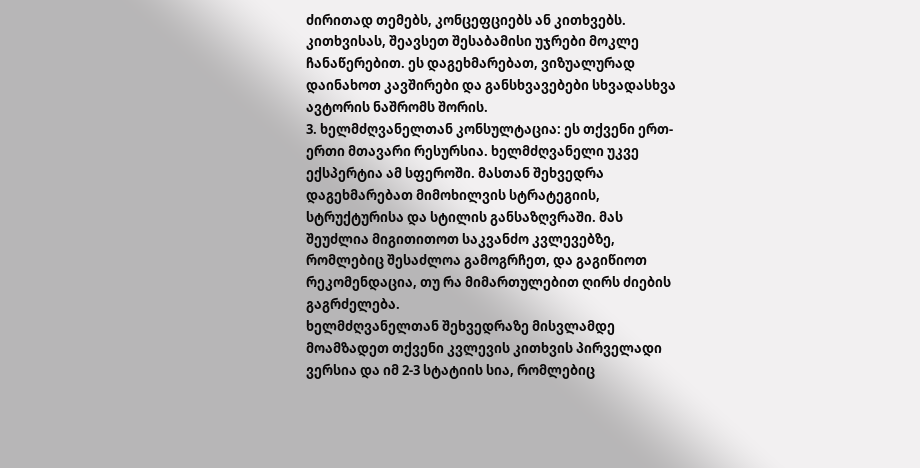ძირითად თემებს, კონცეფციებს ან კითხვებს. კითხვისას, შეავსეთ შესაბამისი უჯრები მოკლე ჩანაწერებით. ეს დაგეხმარებათ, ვიზუალურად დაინახოთ კავშირები და განსხვავებები სხვადასხვა ავტორის ნაშრომს შორის.
3. ხელმძღვანელთან კონსულტაცია: ეს თქვენი ერთ-ერთი მთავარი რესურსია. ხელმძღვანელი უკვე ექსპერტია ამ სფეროში. მასთან შეხვედრა დაგეხმარებათ მიმოხილვის სტრატეგიის, სტრუქტურისა და სტილის განსაზღვრაში. მას შეუძლია მიგითითოთ საკვანძო კვლევებზე, რომლებიც შესაძლოა გამოგრჩეთ, და გაგიწიოთ რეკომენდაცია, თუ რა მიმართულებით ღირს ძიების გაგრძელება.
ხელმძღვანელთან შეხვედრაზე მისვლამდე მოამზადეთ თქვენი კვლევის კითხვის პირველადი ვერსია და იმ 2-3 სტატიის სია, რომლებიც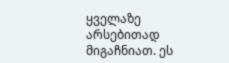ყველაზე არსებითად მიგაჩნიათ. ეს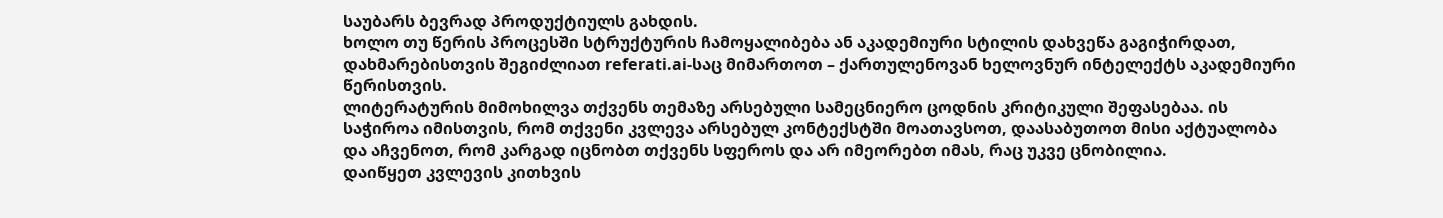საუბარს ბევრად პროდუქტიულს გახდის.
ხოლო თუ წერის პროცესში სტრუქტურის ჩამოყალიბება ან აკადემიური სტილის დახვეწა გაგიჭირდათ, დახმარებისთვის შეგიძლიათ referati.ai-საც მიმართოთ – ქართულენოვან ხელოვნურ ინტელექტს აკადემიური წერისთვის.
ლიტერატურის მიმოხილვა თქვენს თემაზე არსებული სამეცნიერო ცოდნის კრიტიკული შეფასებაა. ის საჭიროა იმისთვის, რომ თქვენი კვლევა არსებულ კონტექსტში მოათავსოთ, დაასაბუთოთ მისი აქტუალობა და აჩვენოთ, რომ კარგად იცნობთ თქვენს სფეროს და არ იმეორებთ იმას, რაც უკვე ცნობილია.
დაიწყეთ კვლევის კითხვის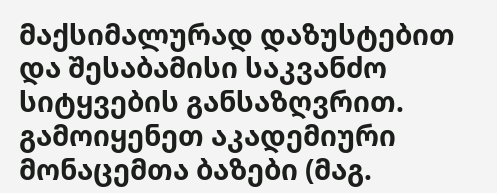მაქსიმალურად დაზუსტებით და შესაბამისი საკვანძო სიტყვების განსაზღვრით. გამოიყენეთ აკადემიური მონაცემთა ბაზები (მაგ.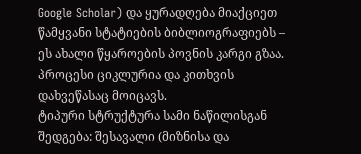Google Scholar) და ყურადღება მიაქციეთ წამყვანი სტატიების ბიბლიოგრაფიებს – ეს ახალი წყაროების პოვნის კარგი გზაა. პროცესი ციკლურია და კითხვის დახვეწასაც მოიცავს.
ტიპური სტრუქტურა სამი ნაწილისგან შედგება: შესავალი (მიზნისა და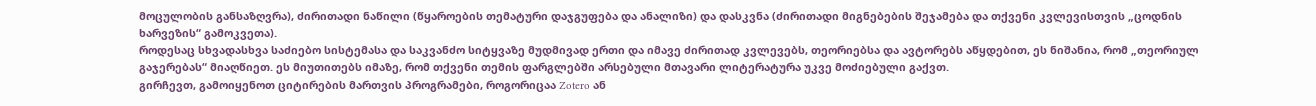მოცულობის განსაზღვრა), ძირითადი ნაწილი (წყაროების თემატური დაჯგუფება და ანალიზი) და დასკვნა (ძირითადი მიგნებების შეჯამება და თქვენი კვლევისთვის „ცოდნის ხარვეზის“ გამოკვეთა).
როდესაც სხვადასხვა საძიებო სისტემასა და საკვანძო სიტყვაზე მუდმივად ერთი და იმავე ძირითად კვლევებს, თეორიებსა და ავტორებს აწყდებით, ეს ნიშანია, რომ „თეორიულ გაჯერებას“ მიაღწიეთ. ეს მიუთითებს იმაზე, რომ თქვენი თემის ფარგლებში არსებული მთავარი ლიტერატურა უკვე მოძიებული გაქვთ.
გირჩევთ, გამოიყენოთ ციტირების მართვის პროგრამები, როგორიცაა Zotero ან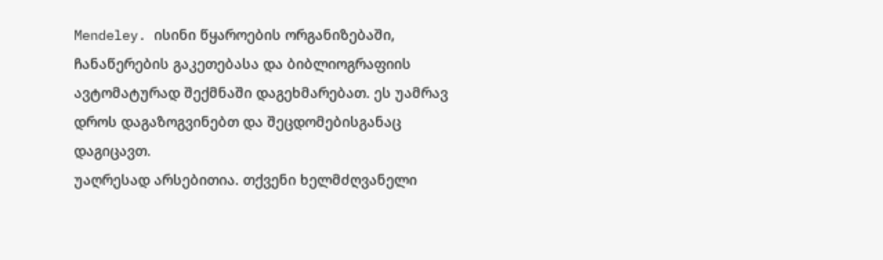Mendeley. ისინი წყაროების ორგანიზებაში, ჩანაწერების გაკეთებასა და ბიბლიოგრაფიის ავტომატურად შექმნაში დაგეხმარებათ. ეს უამრავ დროს დაგაზოგვინებთ და შეცდომებისგანაც დაგიცავთ.
უაღრესად არსებითია. თქვენი ხელმძღვანელი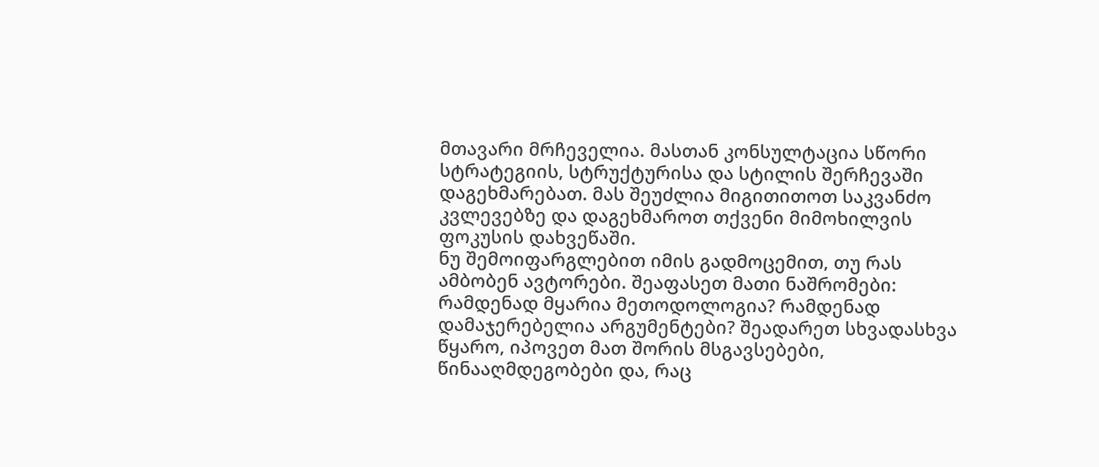მთავარი მრჩეველია. მასთან კონსულტაცია სწორი სტრატეგიის, სტრუქტურისა და სტილის შერჩევაში დაგეხმარებათ. მას შეუძლია მიგითითოთ საკვანძო კვლევებზე და დაგეხმაროთ თქვენი მიმოხილვის ფოკუსის დახვეწაში.
ნუ შემოიფარგლებით იმის გადმოცემით, თუ რას ამბობენ ავტორები. შეაფასეთ მათი ნაშრომები: რამდენად მყარია მეთოდოლოგია? რამდენად დამაჯერებელია არგუმენტები? შეადარეთ სხვადასხვა წყარო, იპოვეთ მათ შორის მსგავსებები, წინააღმდეგობები და, რაც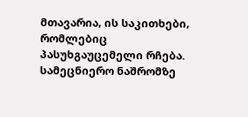მთავარია, ის საკითხები, რომლებიც პასუხგაუცემელი რჩება.
სამეცნიერო ნაშრომზე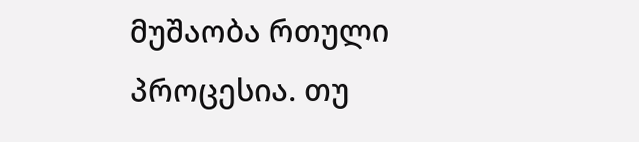მუშაობა რთული პროცესია. თუ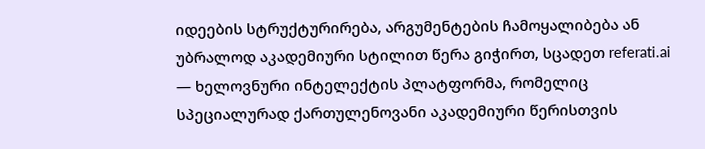იდეების სტრუქტურირება, არგუმენტების ჩამოყალიბება ან უბრალოდ აკადემიური სტილით წერა გიჭირთ, სცადეთ referati.ai — ხელოვნური ინტელექტის პლატფორმა, რომელიც სპეციალურად ქართულენოვანი აკადემიური წერისთვის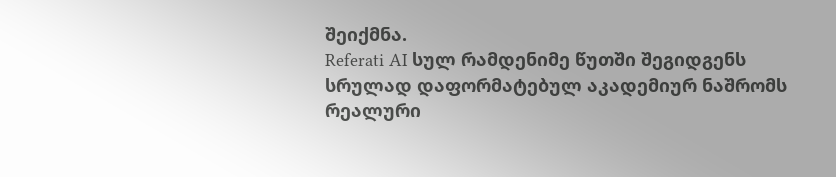შეიქმნა.
Referati AI სულ რამდენიმე წუთში შეგიდგენს სრულად დაფორმატებულ აკადემიურ ნაშრომს რეალური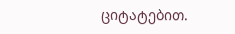ციტატებით.